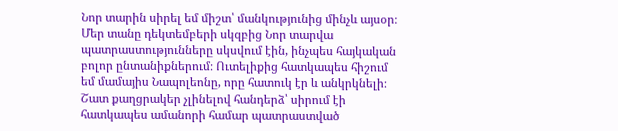Նոր տարին սիրել եմ միշտ՝ մանկությունից մինչև այսօր։ Մեր տանը դեկտեմբերի սկզբից Նոր տարվա պատրաստությունները սկսվում էին, ինչպես հայկական բոլոր ընտանիքներում։ Ուտելիքից հատկապես հիշում եմ մամայիս Նապոլեոնը, որը հատուկ էր և անկրկնելի։ Շատ քաղցրակեր չլինելով հանդերձ՝ սիրում էի հատկապես ամանորի համար պատրաստված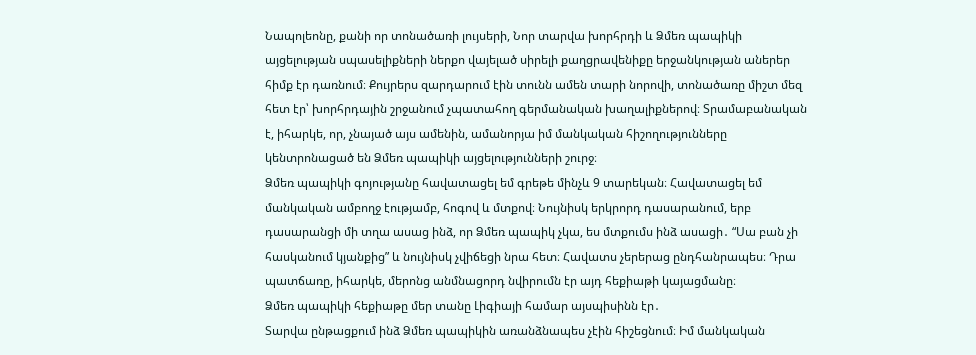Նապոլեոնը, քանի որ տոնածառի լույսերի, Նոր տարվա խորհրդի և Ձմեռ պապիկի այցելության սպասելիքների ներքո վայելած սիրելի քաղցրավենիքը երջանկության աներեր հիմք էր դառնում։ Քույրերս զարդարում էին տունն ամեն տարի նորովի, տոնածառը միշտ մեզ հետ էր՝ խորհրդային շրջանում չպատահող գերմանական խաղալիքներով։ Տրամաբանական է, իհարկե, որ, չնայած այս ամենին, ամանորյա իմ մանկական հիշողությունները կենտրոնացած են Ձմեռ պապիկի այցելությունների շուրջ։
Ձմեռ պապիկի գոյությանը հավատացել եմ գրեթե մինչև 9 տարեկան։ Հավատացել եմ մանկական ամբողջ էությամբ, հոգով և մտքով։ Նույնիսկ երկրորդ դասարանում, երբ դասարանցի մի տղա ասաց ինձ, որ Ձմեռ պապիկ չկա, ես մտքումս ինձ ասացի․ “Սա բան չի հասկանում կյանքից” և նույնիսկ չվիճեցի նրա հետ։ Հավատս չերերաց ընդհանրապես։ Դրա պատճառը, իհարկե, մերոնց անմնացորդ նվիրումն էր այդ հեքիաթի կայացմանը։
Ձմեռ պապիկի հեքիաթը մեր տանը Լիգիայի համար այսպիսինն էր․
Տարվա ընթացքում ինձ Ձմեռ պապիկին առանձնապես չէին հիշեցնում։ Իմ մանկական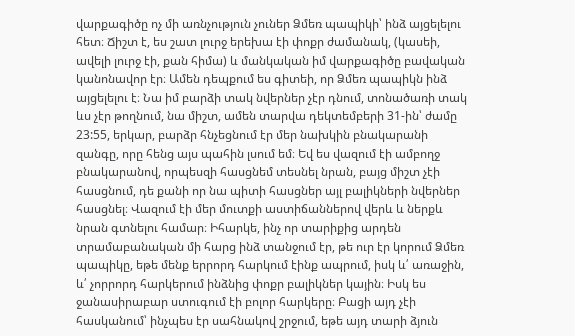վարքագիծը ոչ մի առնչություն չուներ Ձմեռ պապիկի՝ ինձ այցելելու հետ։ Ճիշտ է, ես շատ լուրջ երեխա էի փոքր ժամանակ, (կասեի, ավելի լուրջ էի, քան հիմա) և մանկական իմ վարքագիծը բավական կանոնավոր էր։ Ամեն դեպքում ես գիտեի, որ Ձմեռ պապիկն ինձ այցելելու է։ Նա իմ բարձի տակ նվերներ չէր դնում, տոնածառի տակ ևս չէր թողնում, նա միշտ, ամեն տարվա դեկտեմբերի 31-ին՝ ժամը 23:55, երկար, բարձր հնչեցնում էր մեր նախկին բնակարանի զանգը, որը հենց այս պահին լսում եմ։ Եվ ես վազում էի ամբողջ բնակարանով, որպեսզի հասցնեմ տեսնել նրան, բայց միշտ չէի հասցնում, դե քանի որ նա պիտի հասցներ այլ բալիկների նվերներ հասցնել։ Վազում էի մեր մուտքի աստիճաններով վերև և ներքև նրան գտնելու համար։ Իհարկե, ինչ որ տարիքից արդեն տրամաբանական մի հարց ինձ տանջում էր, թե ուր էր կորում Ձմեռ պապիկը, եթե մենք երրորդ հարկում էինք ապրում, իսկ և՛ առաջին, և՛ չորրորդ հարկերում ինձնից փոքր բալիկներ կային։ Իսկ ես ջանասիրաբար ստուգում էի բոլոր հարկերը։ Բացի այդ չէի հասկանում՝ ինչպես էր սահնակով շրջում, եթե այդ տարի ձյուն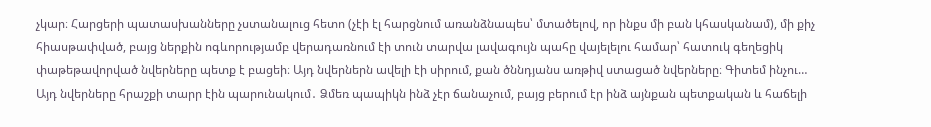չկար։ Հարցերի պատասխանները չստանալուց հետո (չէի էլ հարցնում առանձնապես՝ մտածելով, որ ինքս մի բան կհասկանամ), մի քիչ հիասթափված, բայց ներքին ոգևորությամբ վերադառնում էի տուն տարվա լավագույն պահը վայելելու համար՝ հատուկ գեղեցիկ փաթեթավորված նվերները պետք է բացեի։ Այդ նվերներն ավելի էի սիրում, քան ծննդյանս առթիվ ստացած նվերները։ Գիտեմ ինչու… Այդ նվերները հրաշքի տարր էին պարունակում․ Ձմեռ պապիկն ինձ չէր ճանաչում, բայց բերում էր ինձ այնքան պետքական և հաճելի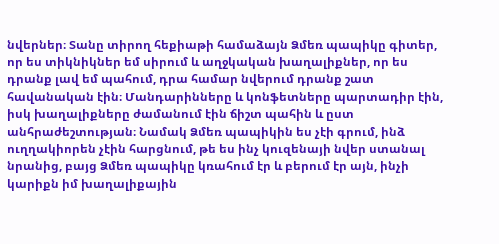նվերներ։ Տանը տիրող հեքիաթի համաձայն Ձմեռ պապիկը գիտեր, որ ես տիկնիկներ եմ սիրում և աղջկական խաղալիքներ, որ ես դրանք լավ եմ պահում, դրա համար նվերում դրանք շատ հավանական էին։ Մանդարինները և կոնֆետները պարտադիր էին, իսկ խաղալիքները ժամանում էին ճիշտ պահին և ըստ անհրաժեշտության։ Նամակ Ձմեռ պապիկին ես չէի գրում, ինձ ուղղակիորեն չէին հարցնում, թե ես ինչ կուզենայի նվեր ստանալ նրանից, բայց Ձմեռ պապիկը կռահում էր և բերում էր այն, ինչի կարիքն իմ խաղալիքային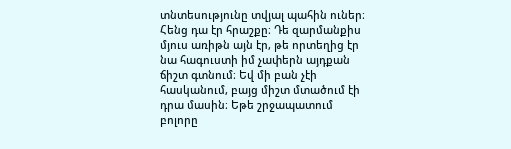տնտեսությունը տվյալ պահին ուներ։ Հենց դա էր հրաշքը։ Դե զարմանքիս մյուս առիթն այն էր, թե որտեղից էր նա հագուստի իմ չափերն այդքան ճիշտ գտնում։ Եվ մի բան չէի հասկանում, բայց միշտ մտածում էի դրա մասին։ Եթե շրջապատում բոլորը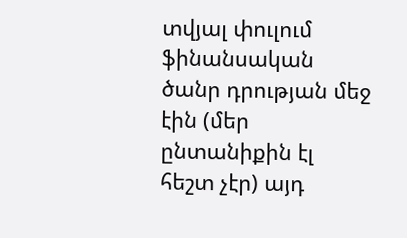տվյալ փուլում ֆինանսական ծանր դրության մեջ էին (մեր ընտանիքին էլ հեշտ չէր) այդ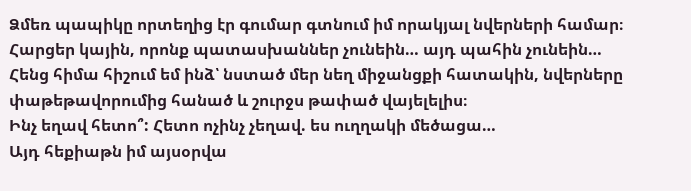Ձմեռ պապիկը որտեղից էր գումար գտնում իմ որակյալ նվերների համար։
Հարցեր կային, որոնք պատասխաններ չունեին… այդ պահին չունեին…
Հենց հիմա հիշում եմ ինձ՝ նստած մեր նեղ միջանցքի հատակին, նվերները փաթեթավորումից հանած և շուրջս թափած վայելելիս։
Ինչ եղավ հետո՞: Հետո ոչինչ չեղավ. ես ուղղակի մեծացա…
Այդ հեքիաթն իմ այսօրվա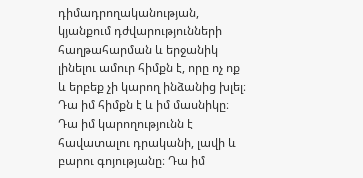դիմադրողականության, կյանքում դժվարությունների հաղթահարման և երջանիկ լինելու ամուր հիմքն է, որը ոչ ոք և երբեք չի կարող ինձանից խլել։ Դա իմ հիմքն է և իմ մասնիկը։ Դա իմ կարողությունն է հավատալու դրականի, լավի և բարու գոյությանը։ Դա իմ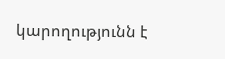կարողությունն է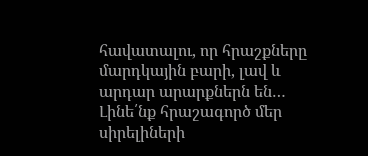հավատալու, որ հրաշքները մարդկային բարի, լավ և արդար արարքներն են…
Լինե՛նք հրաշագործ մեր սիրելիների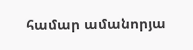համար ամանորյա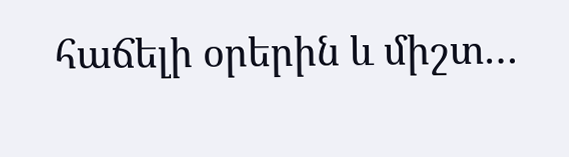հաճելի օրերին և միշտ…